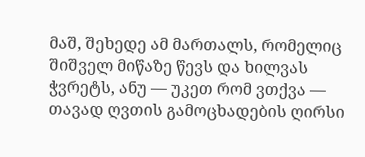მაშ, შეხედე ამ მართალს, რომელიც შიშველ მიწაზე წევს და ხილვას ჭვრეტს, ანუ — უკეთ რომ ვთქვა — თავად ღვთის გამოცხადების ღირსი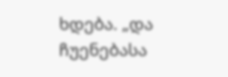ხდება. „და ჩუენებასა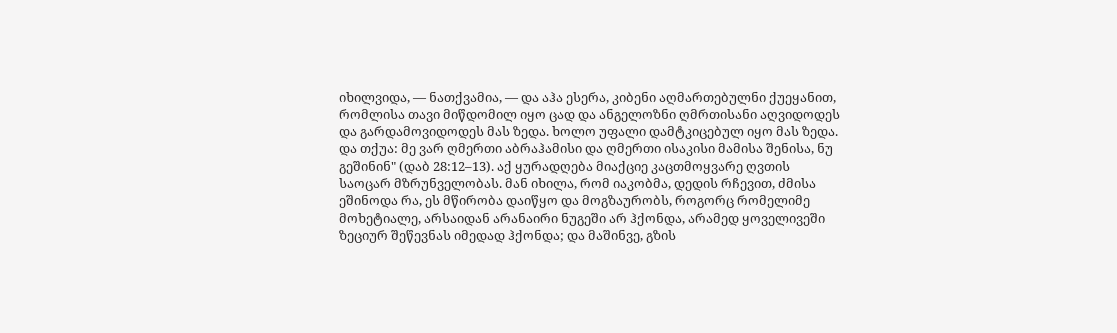იხილვიდა, — ნათქვამია, — და აჰა ესერა, კიბენი აღმართებულნი ქუეყანით, რომლისა თავი მიწდომილ იყო ცად და ანგელოზნი ღმრთისანი აღვიდოდეს და გარდამოვიდოდეს მას ზედა. ხოლო უფალი დამტკიცებულ იყო მას ზედა. და თქუა: მე ვარ ღმერთი აბრაჰამისი და ღმერთი ისაკისი მამისა შენისა, ნუ გეშინინ" (დაბ 28:12–13). აქ ყურადღება მიაქციე კაცთმოყვარე ღვთის საოცარ მზრუნველობას. მან იხილა, რომ იაკობმა, დედის რჩევით, ძმისა ეშინოდა რა, ეს მწირობა დაიწყო და მოგზაურობს, როგორც რომელიმე მოხეტიალე, არსაიდან არანაირი ნუგეში არ ჰქონდა, არამედ ყოველივეში ზეციურ შეწევნას იმედად ჰქონდა; და მაშინვე, გზის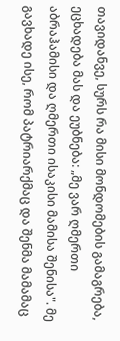თავიდანვე, სურს რა მისი მონდომების გამაგრება, ეცხადება მას და ეუბნება: „მე ვარ ღმერთი აბრაჰამისი და ღმერთი ისაკისი მამისა შენისა". მე გავხადე ისე, რომ პატრიარქმაც და შენმა მამამაც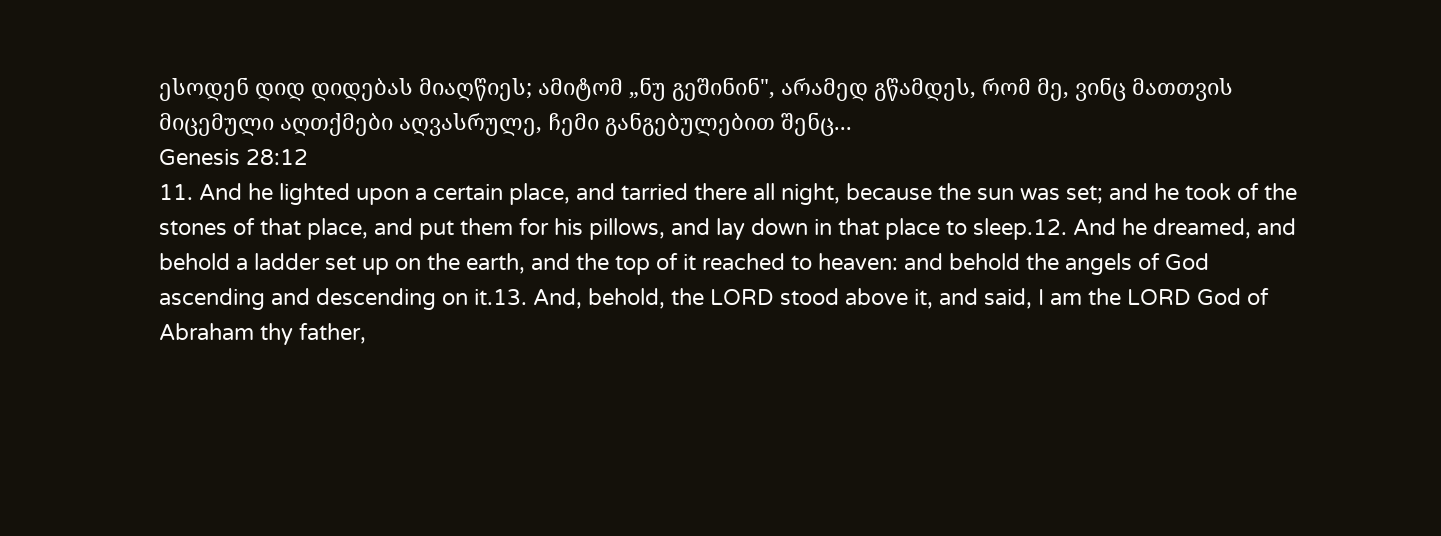ესოდენ დიდ დიდებას მიაღწიეს; ამიტომ „ნუ გეშინინ", არამედ გწამდეს, რომ მე, ვინც მათთვის მიცემული აღთქმები აღვასრულე, ჩემი განგებულებით შენც...
Genesis 28:12
11. And he lighted upon a certain place, and tarried there all night, because the sun was set; and he took of the stones of that place, and put them for his pillows, and lay down in that place to sleep.12. And he dreamed, and behold a ladder set up on the earth, and the top of it reached to heaven: and behold the angels of God ascending and descending on it.13. And, behold, the LORD stood above it, and said, I am the LORD God of Abraham thy father,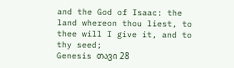and the God of Isaac: the land whereon thou liest, to thee will I give it, and to thy seed;
Genesis თავი 28